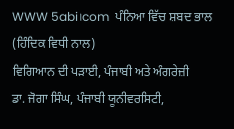WWW 5abi।com  ਪੰਨਿਆ ਵਿੱਚ ਸ਼ਬਦ ਭਾਲ (ਹਿੰਦਿਕ ਵਿਧੀ ਨਾਲ)
ਵਿਗਿਆਨ ਦੀ ਪੜਾਈ, ਪੰਜਾਬੀ ਅਤੇ ਅੰਗਰੇਜ਼ੀ
ਡਾ. ਜੋਗਾ ਸਿੰਘ, ਪੰਜਾਬੀ ਯੂਨੀਵਰਸਿਟੀ,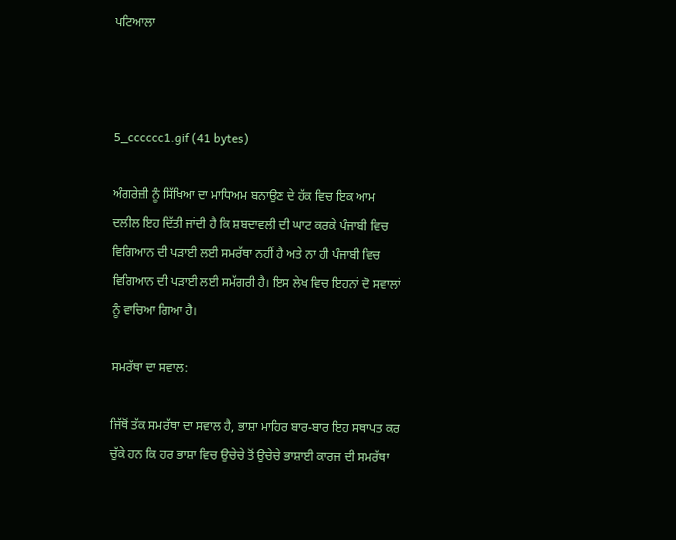ਪਟਿਆਲਾ



5_cccccc1.gif (41 bytes)

ਅੰਗਰੇਜ਼ੀ ਨੂੰ ਸਿੱਖਿਆ ਦਾ ਮਾਧਿਅਮ ਬਨਾਉਣ ਦੇ ਹੱਕ ਵਿਚ ਇਕ ਆਮ ਦਲੀਲ ਇਹ ਦਿੱਤੀ ਜਾਂਦੀ ਹੈ ਕਿ ਸ਼ਬਦਾਵਲੀ ਦੀ ਘਾਟ ਕਰਕੇ ਪੰਜਾਬੀ ਵਿਚ ਵਿਗਿਆਨ ਦੀ ਪੜਾਈ ਲਈ ਸਮਰੱਥਾ ਨਹੀਂ ਹੈ ਅਤੇ ਨਾ ਹੀ ਪੰਜਾਬੀ ਵਿਚ ਵਿਗਿਆਨ ਦੀ ਪੜਾਈ ਲਈ ਸਮੱਗਰੀ ਹੈ। ਇਸ ਲੇਖ ਵਿਚ ਇਹਨਾਂ ਦੋ ਸਵਾਲਾਂ ਨੂੰ ਵਾਚਿਆ ਗਿਆ ਹੈ।

ਸਮਰੱਥਾ ਦਾ ਸਵਾਲ:

ਜਿੱਥੋਂ ਤੱਕ ਸਮਰੱਥਾ ਦਾ ਸਵਾਲ ਹੈ, ਭਾਸ਼ਾ ਮਾਹਿਰ ਬਾਰ-ਬਾਰ ਇਹ ਸਥਾਪਤ ਕਰ ਚੁੱਕੇ ਹਨ ਕਿ ਹਰ ਭਾਸ਼ਾ ਵਿਚ ਉਚੇਚੇ ਤੋਂ ਉਚੇਚੇ ਭਾਸ਼ਾਈ ਕਾਰਜ ਦੀ ਸਮਰੱਥਾ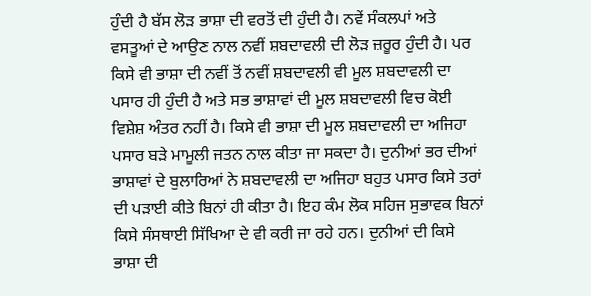ਹੁੰਦੀ ਹੈ ਬੱਸ ਲੋੜ ਭਾਸ਼ਾ ਦੀ ਵਰਤੋਂ ਦੀ ਹੁੰਦੀ ਹੈ। ਨਵੇਂ ਸੰਕਲਪਾਂ ਅਤੇ ਵਸਤੂਆਂ ਦੇ ਆਉਣ ਨਾਲ ਨਵੀਂ ਸ਼ਬਦਾਵਲੀ ਦੀ ਲੋੜ ਜ਼ਰੂਰ ਹੁੰਦੀ ਹੈ। ਪਰ ਕਿਸੇ ਵੀ ਭਾਸ਼ਾ ਦੀ ਨਵੀਂ ਤੋਂ ਨਵੀਂ ਸ਼ਬਦਾਵਲੀ ਵੀ ਮੂਲ ਸ਼ਬਦਾਵਲੀ ਦਾ ਪਸਾਰ ਹੀ ਹੁੰਦੀ ਹੈ ਅਤੇ ਸਭ ਭਾਸ਼ਾਵਾਂ ਦੀ ਮੂਲ ਸ਼ਬਦਾਵਲੀ ਵਿਚ ਕੋਈ ਵਿਸ਼ੇਸ਼ ਅੰਤਰ ਨਹੀਂ ਹੈ। ਕਿਸੇ ਵੀ ਭਾਸ਼ਾ ਦੀ ਮੂਲ ਸ਼ਬਦਾਵਲੀ ਦਾ ਅਜਿਹਾ ਪਸਾਰ ਬੜੇ ਮਾਮੂਲੀ ਜਤਨ ਨਾਲ ਕੀਤਾ ਜਾ ਸਕਦਾ ਹੈ। ਦੁਨੀਆਂ ਭਰ ਦੀਆਂ ਭਾਸ਼ਾਵਾਂ ਦੇ ਬੁਲਾਰਿਆਂ ਨੇ ਸ਼ਬਦਾਵਲੀ ਦਾ ਅਜਿਹਾ ਬਹੁਤ ਪਸਾਰ ਕਿਸੇ ਤਰਾਂ ਦੀ ਪੜਾਈ ਕੀਤੇ ਬਿਨਾਂ ਹੀ ਕੀਤਾ ਹੈ। ਇਹ ਕੰਮ ਲੋਕ ਸਹਿਜ ਸੁਭਾਵਕ ਬਿਨਾਂ ਕਿਸੇ ਸੰਸਥਾਈ ਸਿੱਖਿਆ ਦੇ ਵੀ ਕਰੀ ਜਾ ਰਹੇ ਹਨ। ਦੁਨੀਆਂ ਦੀ ਕਿਸੇ ਭਾਸ਼ਾ ਦੀ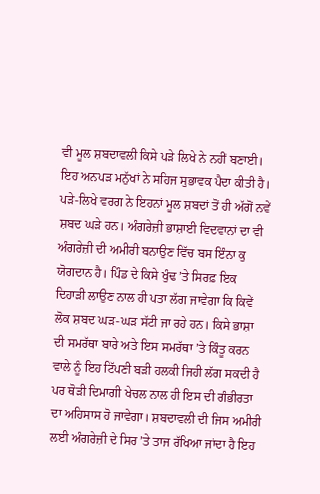ਵੀ ਮੂਲ ਸ਼ਬਦਾਵਲੀ ਕਿਸੇ ਪੜੇ ਲਿਖੇ ਨੇ ਨਹੀਂ ਬਣਾਈ। ਇਹ ਅਨਪੜ ਮਨੁੱਖਾਂ ਨੇ ਸਹਿਜ ਸੁਭਾਵਕ ਪੈਦਾ ਕੀਤੀ ਹੈ। ਪੜੇ-ਲਿਖੇ ਵਰਗ ਨੇ ਇਹਨਾਂ ਮੂਲ ਸ਼ਬਦਾਂ ਤੋਂ ਹੀ ਅੱਗੋਂ ਨਵੇਂ ਸ਼ਬਦ ਘੜੇ ਹਨ। ਅੰਗਰੇਜ਼ੀ ਭਾਸ਼ਾਈ ਵਿਦਵਾਨਾਂ ਦਾ ਵੀ ਅੰਗਰੇਜ਼ੀ ਦੀ ਅਮੀਰੀ ਬਨਾਉਣ ਵਿੱਚ ਬਸ ਇੰਨਾ ਕੁ ਯੋਗਦਾਨ ਹੈ। ਪਿੰਡ ਦੇ ਕਿਸੇ ਖੁੰਢ ’ਤੇ ਸਿਰਫ਼ ਇਕ ਦਿਹਾੜੀ ਲਾਉਣ ਨਾਲ ਹੀ ਪਤਾ ਲੱਗ ਜਾਵੇਗਾ ਕਿ ਕਿਵੇਂ ਲੋਕ ਸ਼ਬਦ ਘੜ-ਘੜ ਸੱਟੀ ਜਾ ਰਹੇ ਹਨ। ਕਿਸੇ ਭਾਸ਼ਾ ਦੀ ਸਮਰੱਥਾ ਬਾਰੇ ਅਤੇ ਇਸ ਸਮਰੱਥਾ ’ਤੇ ਕਿੰਤੂ ਕਰਨ ਵਾਲੇ ਨੂੰ ਇਹ ਟਿੱਪਣੀ ਬੜੀ ਹਲਕੀ ਜਿਹੀ ਲੱਗ ਸਕਦੀ ਹੈ ਪਰ ਥੋੜੀ ਦਿਮਾਗੀ ਖੇਚਲ ਨਾਲ ਹੀ ਇਸ ਦੀ ਗੰਭੀਰਤਾ ਦਾ ਅਹਿਸਾਸ ਹੋ ਜਾਵੇਗਾ। ਸ਼ਬਦਾਵਲੀ ਦੀ ਜਿਸ ਅਮੀਰੀ ਲਈ ਅੰਗਰੇਜ਼ੀ ਦੇ ਸਿਰ ’ਤੇ ਤਾਜ ਰੱਖਿਆ ਜਾਂਦਾ ਹੈ ਇਹ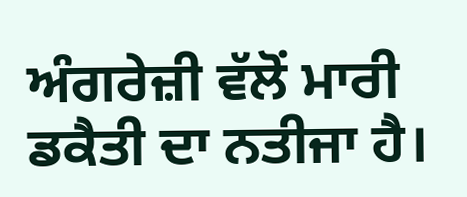ਅੰਗਰੇਜ਼ੀ ਵੱਲੋਂ ਮਾਰੀ ਡਕੈਤੀ ਦਾ ਨਤੀਜਾ ਹੈ।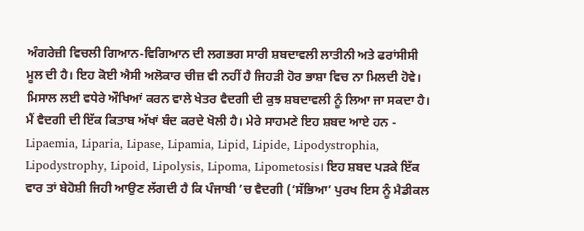ਅੰਗਰੇਜ਼ੀ ਵਿਚਲੀ ਗਿਆਨ-ਵਿਗਿਆਨ ਦੀ ਲਗਭਗ ਸਾਰੀ ਸ਼ਬਦਾਵਲੀ ਲਾਤੀਨੀ ਅਤੇ ਫਰਾਂਸੀਸੀ ਮੂਲ ਦੀ ਹੈ। ਇਹ ਕੋਈ ਐਸੀ ਅਲੋਕਾਰ ਚੀਜ਼ ਵੀ ਨਹੀਂ ਹੈ ਜਿਹੜੀ ਹੋਰ ਭਾਸ਼ਾ ਵਿਚ ਨਾ ਮਿਲਦੀ ਹੋਵੇ। ਮਿਸਾਲ ਲਈ ਵਧੇਰੇ ਔਖਿਆਂ ਕਰਨ ਵਾਲੇ ਖੇਤਰ ਵੈਦਗੀ ਦੀ ਕੁਝ ਸ਼ਬਦਾਵਲੀ ਨੂੰ ਲਿਆ ਜਾ ਸਕਦਾ ਹੈ। ਮੈਂ ਵੈਦਗੀ ਦੀ ਇੱਕ ਕਿਤਾਬ ਅੱਖਾਂ ਬੰਦ ਕਰਦੇ ਖੋਲੀ ਹੈ। ਮੇਰੇ ਸਾਹਮਣੇ ਇਹ ਸ਼ਬਦ ਆਏ ਹਨ - Lipaemia, Liparia, Lipase, Lipamia, Lipid, Lipide, Lipodystrophia, Lipodystrophy, Lipoid, Lipolysis, Lipoma, Lipometosis। ਇਹ ਸ਼ਬਦ ਪੜਕੇ ਇੱਕ ਵਾਰ ਤਾਂ ਬੇਹੋਸ਼ੀ ਜਿਹੀ ਆਉਣ ਲੱਗਦੀ ਹੈ ਕਿ ਪੰਜਾਬੀ ’ਚ ਵੈਦਗੀ (‘ਸੱਭਿਆ’ ਪੁਰਖ ਇਸ ਨੂੰ ਮੈਡੀਕਲ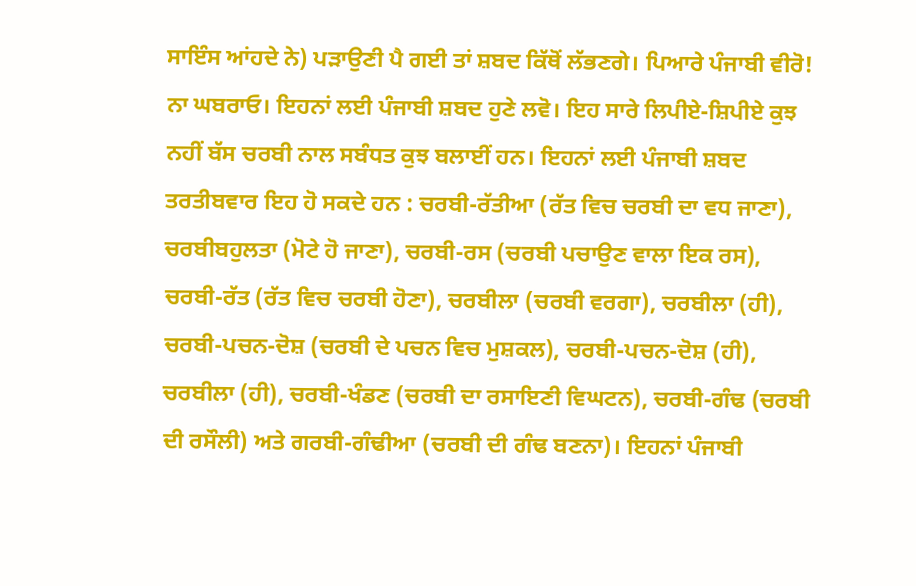ਸਾਇੰਸ ਆਂਹਦੇ ਨੇ) ਪੜਾਉਣੀ ਪੈ ਗਈ ਤਾਂ ਸ਼ਬਦ ਕਿੱਥੋਂ ਲੱਭਣਗੇ। ਪਿਆਰੇ ਪੰਜਾਬੀ ਵੀਰੋ! ਨਾ ਘਬਰਾਓ। ਇਹਨਾਂ ਲਈ ਪੰਜਾਬੀ ਸ਼ਬਦ ਹੁਣੇ ਲਵੋ। ਇਹ ਸਾਰੇ ਲਿਪੀਏ-ਸ਼ਿਪੀਏ ਕੁਝ ਨਹੀਂ ਬੱਸ ਚਰਬੀ ਨਾਲ ਸਬੰਧਤ ਕੁਝ ਬਲਾਈਂ ਹਨ। ਇਹਨਾਂ ਲਈ ਪੰਜਾਬੀ ਸ਼ਬਦ ਤਰਤੀਬਵਾਰ ਇਹ ਹੋ ਸਕਦੇ ਹਨ : ਚਰਬੀ-ਰੱਤੀਆ (ਰੱਤ ਵਿਚ ਚਰਬੀ ਦਾ ਵਧ ਜਾਣਾ), ਚਰਬੀਬਹੁਲਤਾ (ਮੋਟੇ ਹੋ ਜਾਣਾ), ਚਰਬੀ-ਰਸ (ਚਰਬੀ ਪਚਾਉਣ ਵਾਲਾ ਇਕ ਰਸ), ਚਰਬੀ-ਰੱਤ (ਰੱਤ ਵਿਚ ਚਰਬੀ ਹੋਣਾ), ਚਰਬੀਲਾ (ਚਰਬੀ ਵਰਗਾ), ਚਰਬੀਲਾ (ਹੀ), ਚਰਬੀ-ਪਚਨ-ਦੋਸ਼ (ਚਰਬੀ ਦੇ ਪਚਨ ਵਿਚ ਮੁਸ਼ਕਲ), ਚਰਬੀ-ਪਚਨ-ਦੋਸ਼ (ਹੀ), ਚਰਬੀਲਾ (ਹੀ), ਚਰਬੀ-ਖੰਡਣ (ਚਰਬੀ ਦਾ ਰਸਾਇਣੀ ਵਿਘਟਨ), ਚਰਬੀ-ਗੰਢ (ਚਰਬੀ ਦੀ ਰਸੌਲੀ) ਅਤੇ ਗਰਬੀ-ਗੰਢੀਆ (ਚਰਬੀ ਦੀ ਗੰਢ ਬਣਨਾ)। ਇਹਨਾਂ ਪੰਜਾਬੀ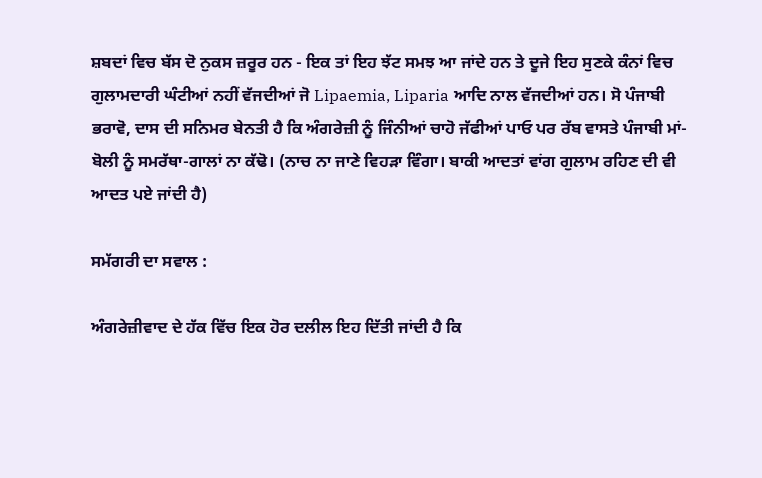ਸ਼ਬਦਾਂ ਵਿਚ ਬੱਸ ਦੋ ਨੁਕਸ ਜ਼ਰੂਰ ਹਨ - ਇਕ ਤਾਂ ਇਹ ਝੱਟ ਸਮਝ ਆ ਜਾਂਦੇ ਹਨ ਤੇ ਦੂਜੇ ਇਹ ਸੁਣਕੇ ਕੰਨਾਂ ਵਿਚ ਗੁਲਾਮਦਾਰੀ ਘੰਟੀਆਂ ਨਹੀਂ ਵੱਜਦੀਆਂ ਜੋ Lipaemia, Liparia ਆਦਿ ਨਾਲ ਵੱਜਦੀਆਂ ਹਨ। ਸੋ ਪੰਜਾਬੀ ਭਰਾਵੋ, ਦਾਸ ਦੀ ਸਨਿਮਰ ਬੇਨਤੀ ਹੈ ਕਿ ਅੰਗਰੇਜ਼ੀ ਨੂੰ ਜਿੰਨੀਆਂ ਚਾਹੋ ਜੱਫੀਆਂ ਪਾਓ ਪਰ ਰੱਬ ਵਾਸਤੇ ਪੰਜਾਬੀ ਮਾਂ-ਬੋਲੀ ਨੂੰ ਸਮਰੱਥਾ-ਗਾਲਾਂ ਨਾ ਕੱਢੋ। (ਨਾਚ ਨਾ ਜਾਣੇ ਵਿਹੜਾ ਵਿੰਗਾ। ਬਾਕੀ ਆਦਤਾਂ ਵਾਂਗ ਗੁਲਾਮ ਰਹਿਣ ਦੀ ਵੀ ਆਦਤ ਪਏ ਜਾਂਦੀ ਹੈ)

ਸਮੱਗਰੀ ਦਾ ਸਵਾਲ :

ਅੰਗਰੇਜ਼ੀਵਾਦ ਦੇ ਹੱਕ ਵਿੱਚ ਇਕ ਹੋਰ ਦਲੀਲ ਇਹ ਦਿੱਤੀ ਜਾਂਦੀ ਹੈ ਕਿ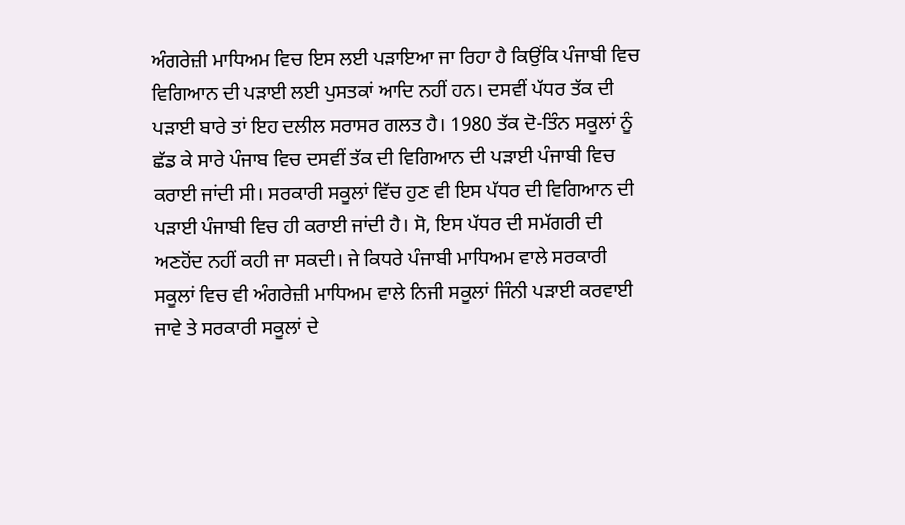ਅੰਗਰੇਜ਼ੀ ਮਾਧਿਅਮ ਵਿਚ ਇਸ ਲਈ ਪੜਾਇਆ ਜਾ ਰਿਹਾ ਹੈ ਕਿਉਂਕਿ ਪੰਜਾਬੀ ਵਿਚ ਵਿਗਿਆਨ ਦੀ ਪੜਾਈ ਲਈ ਪੁਸਤਕਾਂ ਆਦਿ ਨਹੀਂ ਹਨ। ਦਸਵੀਂ ਪੱਧਰ ਤੱਕ ਦੀ ਪੜਾਈ ਬਾਰੇ ਤਾਂ ਇਹ ਦਲੀਲ ਸਰਾਸਰ ਗਲਤ ਹੈ। 1980 ਤੱਕ ਦੋ-ਤਿੰਨ ਸਕੂਲਾਂ ਨੂੰ ਛੱਡ ਕੇ ਸਾਰੇ ਪੰਜਾਬ ਵਿਚ ਦਸਵੀਂ ਤੱਕ ਦੀ ਵਿਗਿਆਨ ਦੀ ਪੜਾਈ ਪੰਜਾਬੀ ਵਿਚ ਕਰਾਈ ਜਾਂਦੀ ਸੀ। ਸਰਕਾਰੀ ਸਕੂਲਾਂ ਵਿੱਚ ਹੁਣ ਵੀ ਇਸ ਪੱਧਰ ਦੀ ਵਿਗਿਆਨ ਦੀ ਪੜਾਈ ਪੰਜਾਬੀ ਵਿਚ ਹੀ ਕਰਾਈ ਜਾਂਦੀ ਹੈ। ਸੋ, ਇਸ ਪੱਧਰ ਦੀ ਸਮੱਗਰੀ ਦੀ ਅਣਹੋਂਦ ਨਹੀਂ ਕਹੀ ਜਾ ਸਕਦੀ। ਜੇ ਕਿਧਰੇ ਪੰਜਾਬੀ ਮਾਧਿਅਮ ਵਾਲੇ ਸਰਕਾਰੀ ਸਕੂਲਾਂ ਵਿਚ ਵੀ ਅੰਗਰੇਜ਼ੀ ਮਾਧਿਅਮ ਵਾਲੇ ਨਿਜੀ ਸਕੂਲਾਂ ਜਿੰਨੀ ਪੜਾਈ ਕਰਵਾਈ ਜਾਵੇ ਤੇ ਸਰਕਾਰੀ ਸਕੂਲਾਂ ਦੇ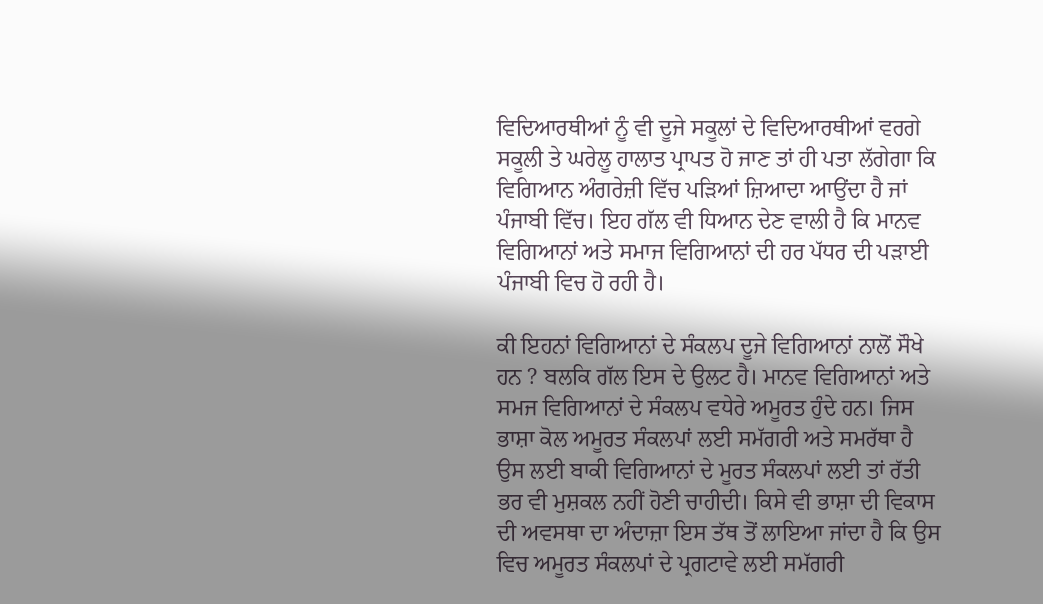ਵਿਦਿਆਰਥੀਆਂ ਨੂੰ ਵੀ ਦੂਜੇ ਸਕੂਲਾਂ ਦੇ ਵਿਦਿਆਰਥੀਆਂ ਵਰਗੇ ਸਕੂਲੀ ਤੇ ਘਰੇਲੂ ਹਾਲਾਤ ਪ੍ਰਾਪਤ ਹੋ ਜਾਣ ਤਾਂ ਹੀ ਪਤਾ ਲੱਗੇਗਾ ਕਿ ਵਿਗਿਆਨ ਅੰਗਰੇਜ਼ੀ ਵਿੱਚ ਪੜਿਆਂ ਜ਼ਿਆਦਾ ਆਉਂਦਾ ਹੈ ਜਾਂ ਪੰਜਾਬੀ ਵਿੱਚ। ਇਹ ਗੱਲ ਵੀ ਧਿਆਨ ਦੇਣ ਵਾਲੀ ਹੈ ਕਿ ਮਾਨਵ ਵਿਗਿਆਨਾਂ ਅਤੇ ਸਮਾਜ ਵਿਗਿਆਨਾਂ ਦੀ ਹਰ ਪੱਧਰ ਦੀ ਪੜਾਈ ਪੰਜਾਬੀ ਵਿਚ ਹੋ ਰਹੀ ਹੈ।

ਕੀ ਇਹਨਾਂ ਵਿਗਿਆਨਾਂ ਦੇ ਸੰਕਲਪ ਦੂਜੇ ਵਿਗਿਆਨਾਂ ਨਾਲੋਂ ਸੌਖੇ ਹਨ ? ਬਲਕਿ ਗੱਲ ਇਸ ਦੇ ਉਲਟ ਹੈ। ਮਾਨਵ ਵਿਗਿਆਨਾਂ ਅਤੇ ਸਮਜ ਵਿਗਿਆਨਾਂ ਦੇ ਸੰਕਲਪ ਵਧੇਰੇ ਅਮੂਰਤ ਹੁੰਦੇ ਹਨ। ਜਿਸ ਭਾਸ਼ਾ ਕੋਲ ਅਮੂਰਤ ਸੰਕਲਪਾਂ ਲਈ ਸਮੱਗਰੀ ਅਤੇ ਸਮਰੱਥਾ ਹੈ ਉਸ ਲਈ ਬਾਕੀ ਵਿਗਿਆਨਾਂ ਦੇ ਮੂਰਤ ਸੰਕਲਪਾਂ ਲਈ ਤਾਂ ਰੱਤੀ ਭਰ ਵੀ ਮੁਸ਼ਕਲ ਨਹੀਂ ਹੋਣੀ ਚਾਹੀਦੀ। ਕਿਸੇ ਵੀ ਭਾਸ਼ਾ ਦੀ ਵਿਕਾਸ ਦੀ ਅਵਸਥਾ ਦਾ ਅੰਦਾਜ਼ਾ ਇਸ ਤੱਥ ਤੋਂ ਲਾਇਆ ਜਾਂਦਾ ਹੈ ਕਿ ਉਸ ਵਿਚ ਅਮੂਰਤ ਸੰਕਲਪਾਂ ਦੇ ਪ੍ਰਗਟਾਵੇ ਲਈ ਸਮੱਗਰੀ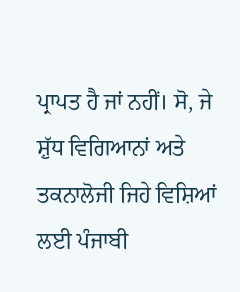ਪ੍ਰਾਪਤ ਹੈ ਜਾਂ ਨਹੀਂ। ਸੋ, ਜੇ ਸ਼ੁੱਧ ਵਿਗਿਆਨਾਂ ਅਤੇ ਤਕਨਾਲੋਜੀ ਜਿਹੇ ਵਿਸ਼ਿਆਂ ਲਈ ਪੰਜਾਬੀ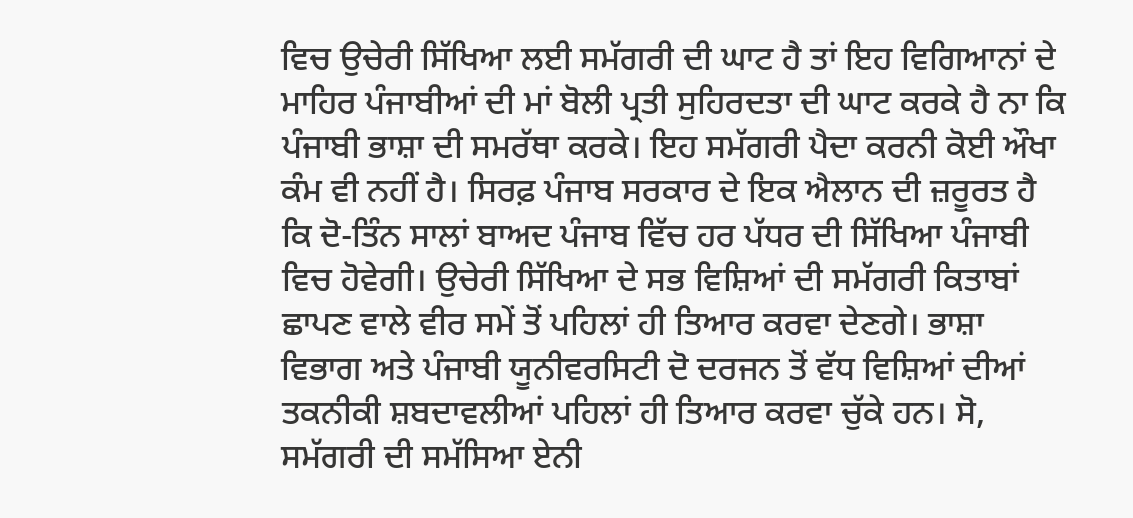ਵਿਚ ਉਚੇਰੀ ਸਿੱਖਿਆ ਲਈ ਸਮੱਗਰੀ ਦੀ ਘਾਟ ਹੈ ਤਾਂ ਇਹ ਵਿਗਿਆਨਾਂ ਦੇ ਮਾਹਿਰ ਪੰਜਾਬੀਆਂ ਦੀ ਮਾਂ ਬੋਲੀ ਪ੍ਰਤੀ ਸੁਹਿਰਦਤਾ ਦੀ ਘਾਟ ਕਰਕੇ ਹੈ ਨਾ ਕਿ ਪੰਜਾਬੀ ਭਾਸ਼ਾ ਦੀ ਸਮਰੱਥਾ ਕਰਕੇ। ਇਹ ਸਮੱਗਰੀ ਪੈਦਾ ਕਰਨੀ ਕੋਈ ਔਖਾ ਕੰਮ ਵੀ ਨਹੀਂ ਹੈ। ਸਿਰਫ਼ ਪੰਜਾਬ ਸਰਕਾਰ ਦੇ ਇਕ ਐਲਾਨ ਦੀ ਜ਼ਰੂਰਤ ਹੈ ਕਿ ਦੋ-ਤਿੰਨ ਸਾਲਾਂ ਬਾਅਦ ਪੰਜਾਬ ਵਿੱਚ ਹਰ ਪੱਧਰ ਦੀ ਸਿੱਖਿਆ ਪੰਜਾਬੀ ਵਿਚ ਹੋਵੇਗੀ। ਉਚੇਰੀ ਸਿੱਖਿਆ ਦੇ ਸਭ ਵਿਸ਼ਿਆਂ ਦੀ ਸਮੱਗਰੀ ਕਿਤਾਬਾਂ ਛਾਪਣ ਵਾਲੇ ਵੀਰ ਸਮੇਂ ਤੋਂ ਪਹਿਲਾਂ ਹੀ ਤਿਆਰ ਕਰਵਾ ਦੇਣਗੇ। ਭਾਸ਼ਾ ਵਿਭਾਗ ਅਤੇ ਪੰਜਾਬੀ ਯੂਨੀਵਰਸਿਟੀ ਦੋ ਦਰਜਨ ਤੋਂ ਵੱਧ ਵਿਸ਼ਿਆਂ ਦੀਆਂ ਤਕਨੀਕੀ ਸ਼ਬਦਾਵਲੀਆਂ ਪਹਿਲਾਂ ਹੀ ਤਿਆਰ ਕਰਵਾ ਚੁੱਕੇ ਹਨ। ਸੋ, ਸਮੱਗਰੀ ਦੀ ਸਮੱਸਿਆ ਏਨੀ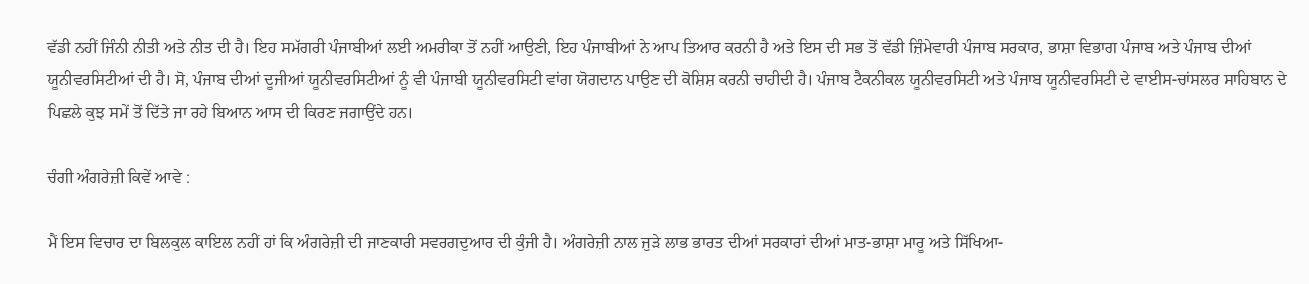ਵੱਡੀ ਨਹੀਂ ਜਿੰਨੀ ਨੀਤੀ ਅਤੇ ਨੀਤ ਦੀ ਹੈ। ਇਹ ਸਮੱਗਰੀ ਪੰਜਾਬੀਆਂ ਲਈ ਅਮਰੀਕਾ ਤੋਂ ਨਹੀਂ ਆਉਣੀ, ਇਹ ਪੰਜਾਬੀਆਂ ਨੇ ਆਪ ਤਿਆਰ ਕਰਨੀ ਹੈ ਅਤੇ ਇਸ ਦੀ ਸਭ ਤੋਂ ਵੱਡੀ ਜ਼ਿੰਮੇਵਾਰੀ ਪੰਜਾਬ ਸਰਕਾਰ, ਭਾਸ਼ਾ ਵਿਭਾਗ ਪੰਜਾਬ ਅਤੇ ਪੰਜਾਬ ਦੀਆਂ ਯੂਨੀਵਰਸਿਟੀਆਂ ਦੀ ਹੈ। ਸੋ, ਪੰਜਾਬ ਦੀਆਂ ਦੂਜੀਆਂ ਯੂਨੀਵਰਸਿਟੀਆਂ ਨੂੰ ਵੀ ਪੰਜਾਬੀ ਯੂਨੀਵਰਸਿਟੀ ਵਾਂਗ ਯੋਗਦਾਨ ਪਾਉਣ ਦੀ ਕੋਸ਼ਿਸ਼ ਕਰਨੀ ਚਾਹੀਦੀ ਹੈ। ਪੰਜਾਬ ਟੈਕਨੀਕਲ ਯੂਨੀਵਰਸਿਟੀ ਅਤੇ ਪੰਜਾਬ ਯੂਨੀਵਰਸਿਟੀ ਦੇ ਵਾਈਸ-ਚਾਂਸਲਰ ਸਾਹਿਬਾਨ ਦੇ ਪਿਛਲੇ ਕੁਝ ਸਮੇਂ ਤੋਂ ਦਿੱਤੇ ਜਾ ਰਹੇ ਬਿਆਨ ਆਸ ਦੀ ਕਿਰਣ ਜਗਾਉਂਦੇ ਹਨ।

ਚੰਗੀ ਅੰਗਰੇਜ਼ੀ ਕਿਵੇਂ ਆਵੇ :

ਮੈਂ ਇਸ ਵਿਚਾਰ ਦਾ ਬਿਲਕੁਲ ਕਾਇਲ ਨਹੀਂ ਹਾਂ ਕਿ ਅੰਗਰੇਜ਼ੀ ਦੀ ਜਾਣਕਾਰੀ ਸਵਰਗਦੁਆਰ ਦੀ ਕੁੰਜੀ ਹੈ। ਅੰਗਰੇਜ਼ੀ ਨਾਲ ਜੁੜੇ ਲਾਭ ਭਾਰਤ ਦੀਆਂ ਸਰਕਾਰਾਂ ਦੀਆਂ ਮਾਤ-ਭਾਸ਼ਾ ਮਾਰੂ ਅਤੇ ਸਿੱਖਿਆ-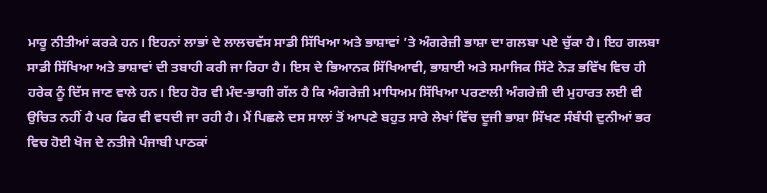ਮਾਰੂ ਨੀਤੀਆਂ ਕਰਕੇ ਹਨ। ਇਹਨਾਂ ਲਾਭਾਂ ਦੇ ਲਾਲਚਵੱਸ ਸਾਡੀ ਸਿੱਖਿਆ ਅਤੇ ਭਾਸ਼ਾਵਾਂ ’ਤੇ ਅੰਗਰੇਜ਼ੀ ਭਾਸ਼ਾ ਦਾ ਗਲਬਾ ਪਏ ਚੁੱਕਾ ਹੈ। ਇਹ ਗਲਬਾ ਸਾਡੀ ਸਿੱਖਿਆ ਅਤੇ ਭਾਸ਼ਾਵਾਂ ਦੀ ਤਬਾਹੀ ਕਰੀ ਜਾ ਰਿਹਾ ਹੈ। ਇਸ ਦੇ ਭਿਆਨਕ ਸਿੱਖਿਆਵੀ, ਭਾਸ਼ਾਈ ਅਤੇ ਸਮਾਜਿਕ ਸਿੱਟੇ ਨੇੜ ਭਵਿੱਖ ਵਿਚ ਹੀ ਹਰੇਕ ਨੂੰ ਦਿੱਸ ਜਾਣ ਵਾਲੇ ਹਨ। ਇਹ ਹੋਰ ਵੀ ਮੰਦ-ਭਾਗੀ ਗੱਲ ਹੈ ਕਿ ਅੰਗਰੇਜ਼ੀ ਮਾਧਿਅਮ ਸਿੱਖਿਆ ਪਰਣਾਲੀ ਅੰਗਰੇਜ਼ੀ ਦੀ ਮੁਹਾਰਤ ਲਈ ਵੀ ਉਚਿਤ ਨਹੀਂ ਹੈ ਪਰ ਫਿਰ ਵੀ ਵਧਦੀ ਜਾ ਰਹੀ ਹੈ। ਮੈਂ ਪਿਛਲੇ ਦਸ ਸਾਲਾਂ ਤੋਂ ਆਪਣੇ ਬਹੁਤ ਸਾਰੇ ਲੇਖਾਂ ਵਿੱਚ ਦੂਜੀ ਭਾਸ਼ਾ ਸਿੱਖਣ ਸੰਬੰਧੀ ਦੁਨੀਆਂ ਭਰ ਵਿਚ ਹੋਈ ਖੋਜ ਦੇ ਨਤੀਜੇ ਪੰਜਾਬੀ ਪਾਠਕਾਂ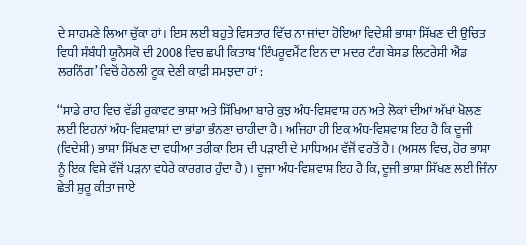ਦੇ ਸਾਹਮਣੇ ਲਿਆ ਚੁੱਕਾ ਹਾਂ। ਇਸ ਲਈ ਬਹੁਤੇ ਵਿਸਤਾਰ ਵਿੱਚ ਨਾ ਜਾਂਦਾ ਹੋਇਆ ਵਿਦੇਸ਼ੀ ਭਾਸ਼ਾ ਸਿੱਖਣ ਦੀ ਉਚਿਤ ਵਿਧੀ ਸੰਬੰਧੀ ਯੂਨੈਸਕੋ ਦੀ 2008 ਵਿਚ ਛਪੀ ਕਿਤਾਬ ‘ਇੰਪਰੂਵਮੈਂਟ ਇਨ ਦਾ ਮਦਰ ਟੰਗ ਬੇਸਡ ਲਿਟਰੇਸੀ ਐਂਡ ਲਰਨਿੰਗ’ ਵਿਚੋਂ ਹੇਠਲੀ ਟੂਕ ਦੇਣੀ ਕਾਫ਼ੀ ਸਮਝਦਾ ਹਾਂ :

‘‘ਸਾਡੇ ਰਾਹ ਵਿਚ ਵੱਡੀ ਰੁਕਾਵਟ ਭਾਸ਼ਾ ਅਤੇ ਸਿੱਖਿਆ ਬਾਰੇ ਕੁਝ ਅੰਧ-ਵਿਸ਼ਵਾਸ਼ ਹਨ ਅਤੇ ਲੋਕਾਂ ਦੀਆਂ ਅੱਖਾਂ ਖੋਲਣ ਲਈ ਇਹਨਾਂ ਅੰਧ-ਵਿਸ਼ਵਾਸ਼ਾਂ ਦਾ ਭਾਂਡਾ ਭੰਨਣਾ ਚਾਹੀਦਾ ਹੈ। ਅਜਿਹਾ ਹੀ ਇਕ ਅੰਧ-ਵਿਸ਼ਵਾਸ਼ ਇਹ ਹੈ ਕਿ ਦੂਜੀ (ਵਿਦੇਸ਼ੀ) ਭਾਸ਼ਾ ਸਿੱਖਣ ਦਾ ਵਧੀਆ ਤਰੀਕਾ ਇਸ ਦੀ ਪੜਾਈ ਦੇ ਮਾਧਿਅਮ ਵੱਜੋਂ ਵਰਤੋਂ ਹੈ। (ਅਸਲ ਵਿਚ, ਹੋਰ ਭਾਸ਼ਾ ਨੂੰ ਇਕ ਵਿਸ਼ੇ ਵੱਜੋਂ ਪੜਨਾ ਵਧੇਰੇ ਕਾਰਗਰ ਹੁੰਦਾ ਹੈ)। ਦੂਜਾ ਅੰਧ-ਵਿਸ਼ਵਾਸ਼ ਇਹ ਹੈ ਕਿ, ਦੂਜੀ ਭਾਸ਼ਾ ਸਿੱਖਣ ਲਈ ਜਿੰਨਾ ਛੇਤੀ ਸ਼ੁਰੂ ਕੀਤਾ ਜਾਏ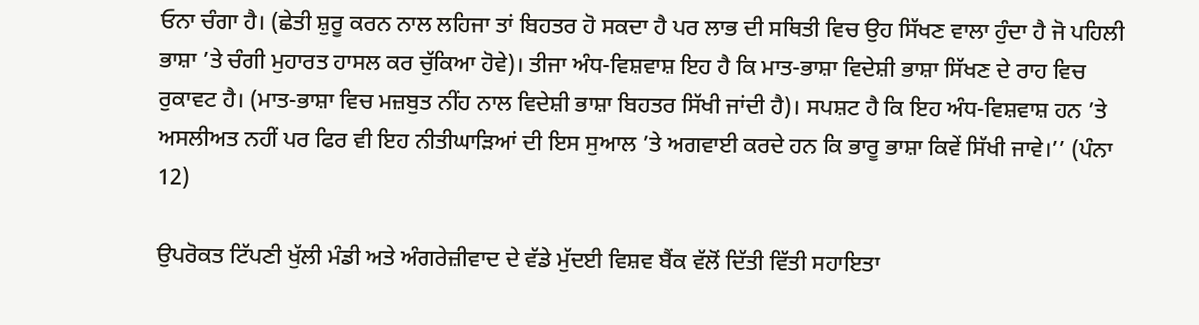ਓਨਾ ਚੰਗਾ ਹੈ। (ਛੇਤੀ ਸ਼ੁਰੂ ਕਰਨ ਨਾਲ ਲਹਿਜਾ ਤਾਂ ਬਿਹਤਰ ਹੋ ਸਕਦਾ ਹੈ ਪਰ ਲਾਭ ਦੀ ਸਥਿਤੀ ਵਿਚ ਉਹ ਸਿੱਖਣ ਵਾਲਾ ਹੁੰਦਾ ਹੈ ਜੋ ਪਹਿਲੀ ਭਾਸ਼ਾ ’ਤੇ ਚੰਗੀ ਮੁਹਾਰਤ ਹਾਸਲ ਕਰ ਚੁੱਕਿਆ ਹੋਵੇ)। ਤੀਜਾ ਅੰਧ-ਵਿਸ਼ਵਾਸ਼ ਇਹ ਹੈ ਕਿ ਮਾਤ-ਭਾਸ਼ਾ ਵਿਦੇਸ਼ੀ ਭਾਸ਼ਾ ਸਿੱਖਣ ਦੇ ਰਾਹ ਵਿਚ ਰੁਕਾਵਟ ਹੈ। (ਮਾਤ-ਭਾਸ਼ਾ ਵਿਚ ਮਜ਼ਬੁਤ ਨੀਂਹ ਨਾਲ ਵਿਦੇਸ਼ੀ ਭਾਸ਼ਾ ਬਿਹਤਰ ਸਿੱਖੀ ਜਾਂਦੀ ਹੈ)। ਸਪਸ਼ਟ ਹੈ ਕਿ ਇਹ ਅੰਧ-ਵਿਸ਼ਵਾਸ਼ ਹਨ ’ਤੇ ਅਸਲੀਅਤ ਨਹੀਂ ਪਰ ਫਿਰ ਵੀ ਇਹ ਨੀਤੀਘਾੜਿਆਂ ਦੀ ਇਸ ਸੁਆਲ ’ਤੇ ਅਗਵਾਈ ਕਰਦੇ ਹਨ ਕਿ ਭਾਰੂ ਭਾਸ਼ਾ ਕਿਵੇਂ ਸਿੱਖੀ ਜਾਵੇ।’’ (ਪੰਨਾ 12)

ਉਪਰੋਕਤ ਟਿੱਪਣੀ ਖੁੱਲੀ ਮੰਡੀ ਅਤੇ ਅੰਗਰੇਜ਼ੀਵਾਦ ਦੇ ਵੱਡੇ ਮੁੱਦਈ ਵਿਸ਼ਵ ਬੈਂਕ ਵੱਲੋਂ ਦਿੱਤੀ ਵਿੱਤੀ ਸਹਾਇਤਾ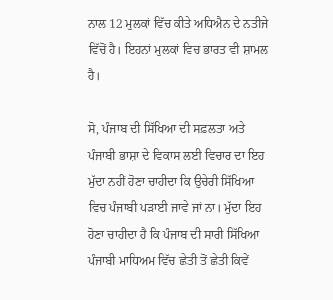ਨਾਲ 12 ਮੁਲਕਾਂ ਵਿੱਚ ਕੀਤੇ ਅਧਿਐਨ ਦੇ ਨਤੀਜੇ ਵਿੱਚੋਂ ਹੈ। ਇਹਨਾਂ ਮੁਲਕਾਂ ਵਿਚ ਭਾਰਤ ਵੀ ਸ਼ਾਮਲ ਹੈ।

ਸੋ, ਪੰਜਾਬ ਦੀ ਸਿੱਖਿਆ ਦੀ ਸਫ਼ਲਤਾ ਅਤੇ ਪੰਜਾਬੀ ਭਾਸ਼ਾ ਦੇ ਵਿਕਾਸ ਲਈ ਵਿਚਾਰ ਦਾ ਇਹ ਮੁੱਦਾ ਨਹੀਂ ਹੋਣਾ ਚਾਹੀਦਾ ਕਿ ਉਚੇਰੀ ਸਿੱਖਿਆ ਵਿਚ ਪੰਜਾਬੀ ਪੜਾਈ ਜਾਵੇ ਜਾਂ ਨਾ। ਮੁੱਦਾ ਇਹ ਹੋਣਾ ਚਾਹੀਦਾ ਹੈ ਕਿ ਪੰਜਾਬ ਦੀ ਸਾਰੀ ਸਿੱਖਿਆ ਪੰਜਾਬੀ ਮਾਧਿਅਮ ਵਿੱਚ ਛੇਤੀ ਤੋਂ ਛੇਤੀ ਕਿਵੇਂ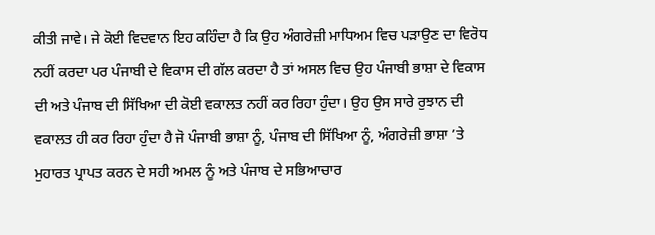ਕੀਤੀ ਜਾਵੇ। ਜੇ ਕੋਈ ਵਿਦਵਾਨ ਇਹ ਕਹਿੰਦਾ ਹੈ ਕਿ ਉਹ ਅੰਗਰੇਜ਼ੀ ਮਾਧਿਅਮ ਵਿਚ ਪੜਾਉਣ ਦਾ ਵਿਰੋਧ ਨਹੀਂ ਕਰਦਾ ਪਰ ਪੰਜਾਬੀ ਦੇ ਵਿਕਾਸ ਦੀ ਗੱਲ ਕਰਦਾ ਹੈ ਤਾਂ ਅਸਲ ਵਿਚ ਉਹ ਪੰਜਾਬੀ ਭਾਸ਼ਾ ਦੇ ਵਿਕਾਸ ਦੀ ਅਤੇ ਪੰਜਾਬ ਦੀ ਸਿੱਖਿਆ ਦੀ ਕੋਈ ਵਕਾਲਤ ਨਹੀਂ ਕਰ ਰਿਹਾ ਹੁੰਦਾ। ਉਹ ਉਸ ਸਾਰੇ ਰੁਝਾਨ ਦੀ ਵਕਾਲਤ ਹੀ ਕਰ ਰਿਹਾ ਹੁੰਦਾ ਹੈ ਜੋ ਪੰਜਾਬੀ ਭਾਸ਼ਾ ਨੂੰ, ਪੰਜਾਬ ਦੀ ਸਿੱਖਿਆ ਨੂੰ, ਅੰਗਰੇਜ਼ੀ ਭਾਸ਼ਾ ’ਤੇ ਮੁਹਾਰਤ ਪ੍ਰਾਪਤ ਕਰਨ ਦੇ ਸਹੀ ਅਮਲ ਨੂੰ ਅਤੇ ਪੰਜਾਬ ਦੇ ਸਭਿਆਚਾਰ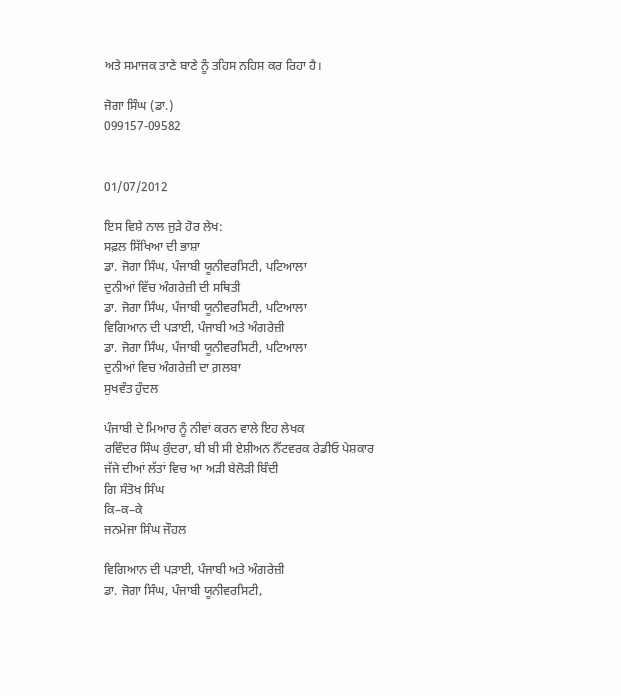ਅਤੇ ਸਮਾਜਕ ਤਾਣੇ ਬਾਣੇ ਨੂੰ ਤਹਿਸ ਨਹਿਸ ਕਰ ਰਿਹਾ ਹੈ।

ਜੋਗਾ ਸਿੰਘ (ਡਾ.)
099157-09582


01/07/2012

ਇਸ ਵਿਸ਼ੇ ਨਾਲ ਜੁੜੇ ਹੋਰ ਲੇਖ:
ਸਫ਼ਲ ਸਿੱਖਿਆ ਦੀ ਭਾਸ਼ਾ
ਡਾ. ਜੋਗਾ ਸਿੰਘ, ਪੰਜਾਬੀ ਯੂਨੀਵਰਸਿਟੀ, ਪਟਿਆਲਾ
ਦੁਨੀਆਂ ਵਿੱਚ ਅੰਗਰੇਜ਼ੀ ਦੀ ਸਥਿਤੀ
ਡਾ. ਜੋਗਾ ਸਿੰਘ, ਪੰਜਾਬੀ ਯੂਨੀਵਰਸਿਟੀ, ਪਟਿਆਲਾ
ਵਿਗਿਆਨ ਦੀ ਪੜਾਈ, ਪੰਜਾਬੀ ਅਤੇ ਅੰਗਰੇਜ਼ੀ
ਡਾ. ਜੋਗਾ ਸਿੰਘ, ਪੰਜਾਬੀ ਯੂਨੀਵਰਸਿਟੀ, ਪਟਿਆਲਾ
ਦੁਨੀਆਂ ਵਿਚ ਅੰਗਰੇਜ਼ੀ ਦਾ ਗ਼ਲਬਾ
ਸੁਖਵੰਤ ਹੁੰਦਲ

ਪੰਜਾਬੀ ਦੇ ਮਿਆਰ ਨੂੰ ਨੀਵਾਂ ਕਰਨ ਵਾਲੇ ਇਹ ਲੇਖਕ
ਰਵਿੰਦਰ ਸਿੰਘ ਕੁੰਦਰਾ, ਬੀ ਬੀ ਸੀ ਏਸ਼ੀਅਨ ਨੈੱਟਵਰਕ ਰੇਡੀਓ ਪੇਸ਼ਕਾਰ
ਜੱਜੇ ਦੀਆਂ ਲੱਤਾਂ ਵਿਚ ਆ ਅੜੀ ਬੇਲੋੜੀ ਬਿੰਦੀ
ਗਿ ਸੰਤੋਖ ਸਿੰਘ
ਕਿ–ਕ–ਕੇ
ਜਨਮੇਜਾ ਸਿੰਘ ਜੌਹਲ

ਵਿਗਿਆਨ ਦੀ ਪੜਾਈ, ਪੰਜਾਬੀ ਅਤੇ ਅੰਗਰੇਜ਼ੀ
ਡਾ. ਜੋਗਾ ਸਿੰਘ, ਪੰਜਾਬੀ ਯੂਨੀਵਰਸਿਟੀ,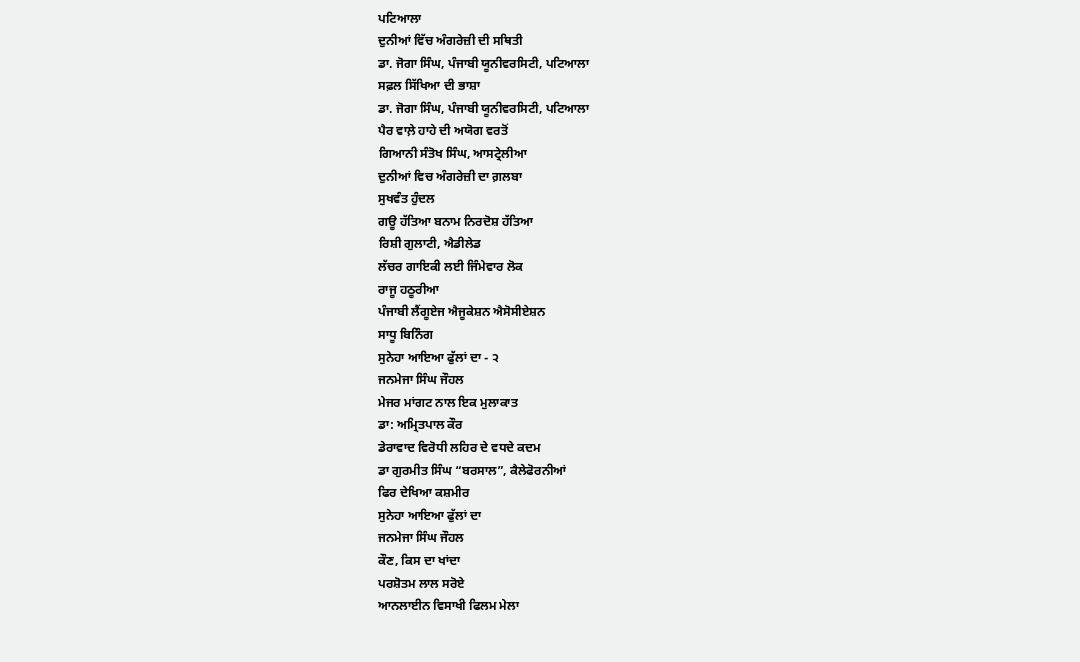ਪਟਿਆਲਾ
ਦੁਨੀਆਂ ਵਿੱਚ ਅੰਗਰੇਜ਼ੀ ਦੀ ਸਥਿਤੀ
ਡਾ. ਜੋਗਾ ਸਿੰਘ, ਪੰਜਾਬੀ ਯੂਨੀਵਰਸਿਟੀ, ਪਟਿਆਲਾ
ਸਫ਼ਲ ਸਿੱਖਿਆ ਦੀ ਭਾਸ਼ਾ
ਡਾ. ਜੋਗਾ ਸਿੰਘ, ਪੰਜਾਬੀ ਯੂਨੀਵਰਸਿਟੀ, ਪਟਿਆਲਾ
ਪੈਰ ਵਾਲ਼ੇ ਹਾਹੇ ਦੀ ਅਯੋਗ ਵਰਤੋਂ
ਗਿਆਨੀ ਸੰਤੋਖ ਸਿੰਘ, ਆਸਟ੍ਰੇਲੀਆ
ਦੁਨੀਆਂ ਵਿਚ ਅੰਗਰੇਜ਼ੀ ਦਾ ਗ਼ਲਬਾ
ਸੁਖਵੰਤ ਹੁੰਦਲ
ਗਊ ਹੱਤਿਆ ਬਨਾਮ ਨਿਰਦੋਸ਼ ਹੱਤਿਆ
ਰਿਸ਼ੀ ਗੁਲਾਟੀ, ਐਡੀਲੇਡ
ਲੱਚਰ ਗਾਇਕੀ ਲਈ ਜਿੰਮੇਵਾਰ ਲੋਕ
ਰਾਜੂ ਹਠੂਰੀਆ
ਪੰਜਾਬੀ ਲੈਂਗੂਏਜ ਐਜੂਕੇਸ਼ਨ ਐਸੋਸੀਏਸ਼ਨ
ਸਾਧੂ ਬਿਨਿੰਗ
ਸੁਨੇਹਾ ਆਇਆ ਫੁੱਲਾਂ ਦਾ - ੨
ਜਨਮੇਜਾ ਸਿੰਘ ਜੌਹਲ
ਮੇਜਰ ਮਾਂਗਟ ਨਾਲ ਇਕ ਮੁਲਾਕਾਤ
ਡਾ: ਅਮ੍ਰਿਤਪਾਲ ਕੌਰ
ਡੇਰਾਵਾਦ ਵਿਰੋਧੀ ਲਹਿਰ ਦੇ ਵਧਦੇ ਕਦਮ
ਡਾ ਗੁਰਮੀਤ ਸਿੰਘ “ਬਰਸਾਲ”, ਕੈਲੇਫੋਰਨੀਆਂ
ਫਿਰ ਦੇਖਿਆ ਕਸ਼ਮੀਰ
ਸੁਨੇਹਾ ਆਇਆ ਫੁੱਲਾਂ ਦਾ
ਜਨਮੇਜਾ ਸਿੰਘ ਜੌਹਲ
ਕੌਣ, ਕਿਸ ਦਾ ਖਾਂਦਾ
ਪਰਸ਼ੋਤਮ ਲਾਲ ਸਰੋਏ
ਆਨਲਾਈਨ ਵਿਸਾਖੀ ਫਿਲਮ ਮੇਲਾ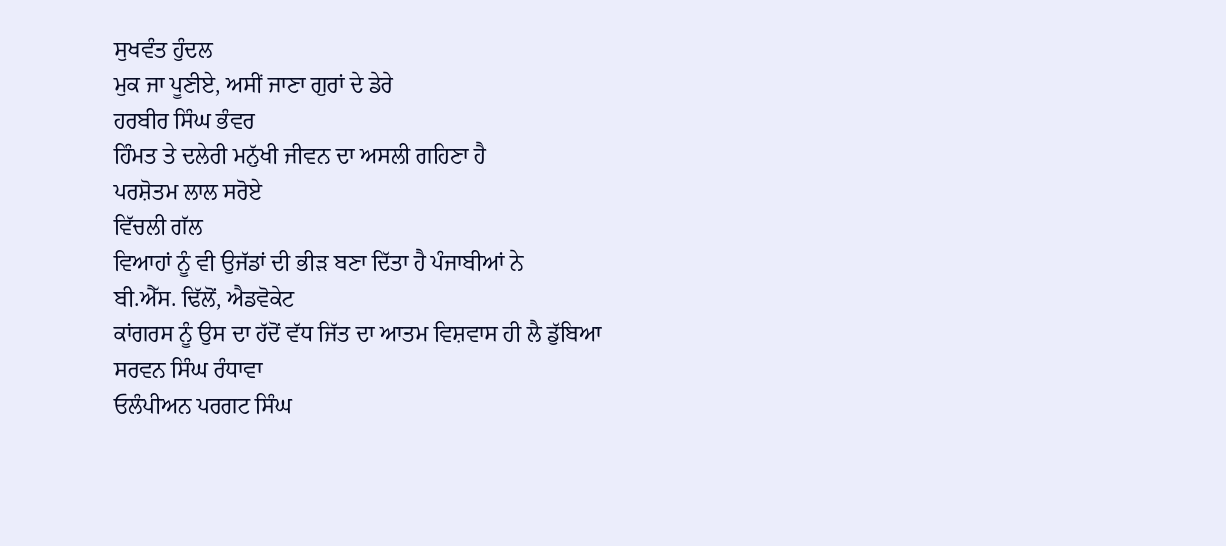ਸੁਖਵੰਤ ਹੁੰਦਲ
ਮੁਕ ਜਾ ਪੂਣੀਏ, ਅਸੀਂ ਜਾਣਾ ਗੁਰਾਂ ਦੇ ਡੇਰੇ
ਹਰਬੀਰ ਸਿੰਘ ਭੰਵਰ
ਹਿੰਮਤ ਤੇ ਦਲੇਰੀ ਮਨੁੱਖੀ ਜੀਵਨ ਦਾ ਅਸਲੀ ਗਹਿਣਾ ਹੈ
ਪਰਸ਼ੋਤਮ ਲਾਲ ਸਰੋਏ
ਵਿੱਚਲੀ ਗੱਲ
ਵਿਆਹਾਂ ਨੂੰ ਵੀ ਉਜੱਡਾਂ ਦੀ ਭੀੜ ਬਣਾ ਦਿੱਤਾ ਹੈ ਪੰਜਾਬੀਆਂ ਨੇ
ਬੀ.ਐੱਸ. ਢਿੱਲੋਂ, ਐਡਵੋਕੇਟ
ਕਾਂਗਰਸ ਨੂੰ ਉਸ ਦਾ ਹੱਦੋਂ ਵੱਧ ਜਿੱਤ ਦਾ ਆਤਮ ਵਿਸ਼ਵਾਸ ਹੀ ਲੈ ਡੁੱਬਿਆ
ਸਰਵਨ ਸਿੰਘ ਰੰਧਾਵਾ
ਓਲੰਪੀਅਨ ਪਰਗਟ ਸਿੰਘ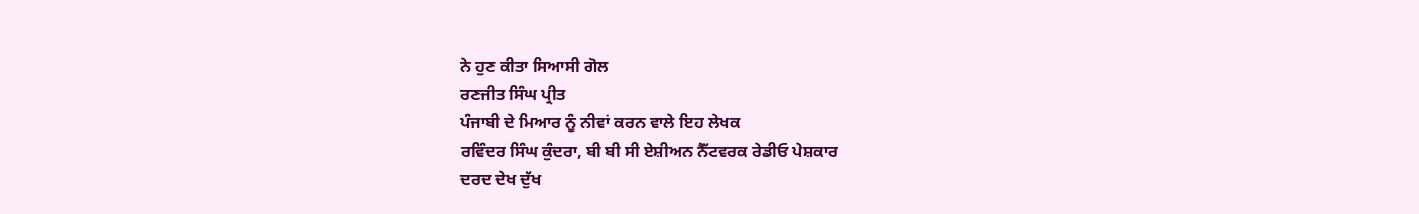ਨੇ ਹੁਣ ਕੀਤਾ ਸਿਆਸੀ ਗੋਲ
ਰਣਜੀਤ ਸਿੰਘ ਪ੍ਰੀਤ
ਪੰਜਾਬੀ ਦੇ ਮਿਆਰ ਨੂੰ ਨੀਵਾਂ ਕਰਨ ਵਾਲੇ ਇਹ ਲੇਖਕ
ਰਵਿੰਦਰ ਸਿੰਘ ਕੁੰਦਰਾ, ਬੀ ਬੀ ਸੀ ਏਸ਼ੀਅਨ ਨੈੱਟਵਰਕ ਰੇਡੀਓ ਪੇਸ਼ਕਾਰ
ਦਰਦ ਦੇਖ ਦੁੱਖ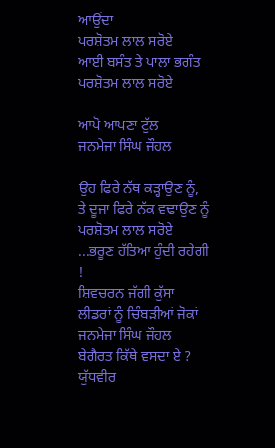ਆਉਂਦਾ
ਪਰਸ਼ੋਤਮ ਲਾਲ ਸਰੋਏ
ਆਈ ਬਸੰਤ ਤੇ ਪਾਲਾ ਭਗੰਤ
ਪਰਸ਼ੋਤਮ ਲਾਲ ਸਰੋਏ

ਆਪੋ ਆਪਣਾ ਟੁੱਲ
ਜਨਮੇਜਾ ਸਿੰਘ ਜੌਹਲ

ਉਹ ਫਿਰੇ ਨੱਥ ਕੜ੍ਹਾਉਣ ਨੂੰ, ਤੇ ਦੂਜਾ ਫਿਰੇ ਨੱਕ ਵਢਾਉਣ ਨੂੰ
ਪਰਸ਼ੋਤਮ ਲਾਲ ਸਰੋਏ
...ਭਰੂਣ ਹੱਤਿਆ ਹੁੰਦੀ ਰਹੇਗੀ !
ਸ਼ਿਵਚਰਨ ਜੱਗੀ ਕੁੱਸਾ
ਲੀਡਰਾਂ ਨੂੰ ਚਿੰਬੜੀਆਂ ਜੋਕਾਂ
ਜਨਮੇਜਾ ਸਿੰਘ ਜੌਹਲ
ਬੇਗੈਰਤ ਕਿੱਥੇ ਵਸਦਾ ਏ ?
ਯੁੱਧਵੀਰ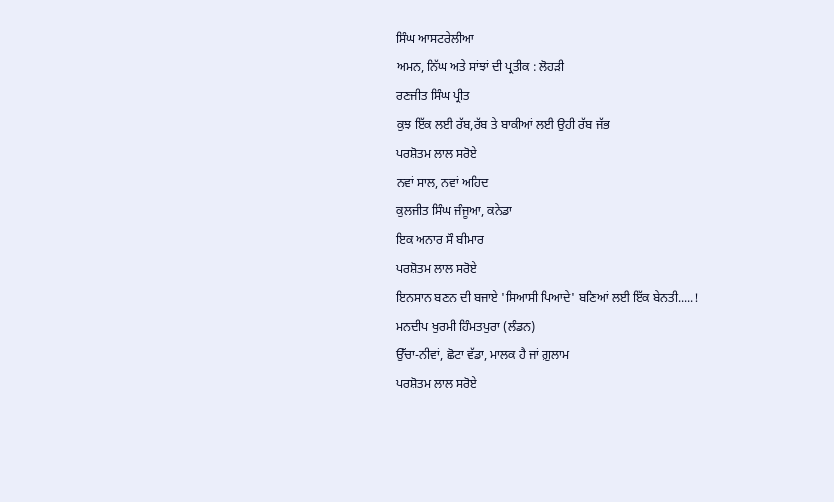ਸਿੰਘ ਆਸਟਰੇਲੀਆ
ਅਮਨ, ਨਿੱਘ ਅਤੇ ਸਾਂਝਾਂ ਦੀ ਪ੍ਰਤੀਕ : ਲੋਹੜੀ
ਰਣਜੀਤ ਸਿੰਘ ਪ੍ਰੀਤ
ਕੁਝ ਇੱਕ ਲਈ ਰੱਬ,ਰੱਬ ਤੇ ਬਾਕੀਆਂ ਲਈ ਉਹੀ ਰੱਬ ਜੱਭ
ਪਰਸ਼ੋਤਮ ਲਾਲ ਸਰੋਏ
ਨਵਾਂ ਸਾਲ, ਨਵਾਂ ਅਹਿਦ
ਕੁਲਜੀਤ ਸਿੰਘ ਜੰਜੂਆ, ਕਨੇਡਾ
ਇਕ ਅਨਾਰ ਸੌ ਬੀਮਾਰ
ਪਰਸ਼ੋਤਮ ਲਾਲ ਸਰੋਏ
ਇਨਸਾਨ ਬਣਨ ਦੀ ਬਜਾਏ 'ਸਿਆਸੀ ਪਿਆਦੇ' ਬਣਿਆਂ ਲਈ ਇੱਕ ਬੇਨਤੀ.....!
ਮਨਦੀਪ ਖੁਰਮੀ ਹਿੰਮਤਪੁਰਾ (ਲੰਡਨ)
ਉੱਚਾ-ਨੀਵਾਂ, ਛੋਟਾ ਵੱਡਾ, ਮਾਲਕ ਹੈ ਜਾਂ ਗ਼ੁਲਾਮ
ਪਰਸ਼ੋਤਮ ਲਾਲ ਸਰੋਏ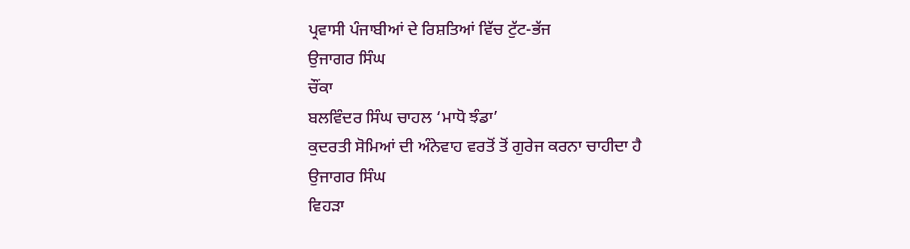ਪ੍ਰਵਾਸੀ ਪੰਜਾਬੀਆਂ ਦੇ ਰਿਸ਼ਤਿਆਂ ਵਿੱਚ ਟੁੱਟ-ਭੱਜ
ਉਜਾਗਰ ਸਿੰਘ
ਚੌਂਕਾ
ਬਲਵਿੰਦਰ ਸਿੰਘ ਚਾਹਲ ‘ਮਾਧੋ ਝੰਡਾ’
ਕੁਦਰਤੀ ਸੋਮਿਆਂ ਦੀ ਅੰਨੇਵਾਹ ਵਰਤੋਂ ਤੋਂ ਗੁਰੇਜ ਕਰਨਾ ਚਾਹੀਦਾ ਹੈ
ਉਜਾਗਰ ਸਿੰਘ
ਵਿਹੜਾ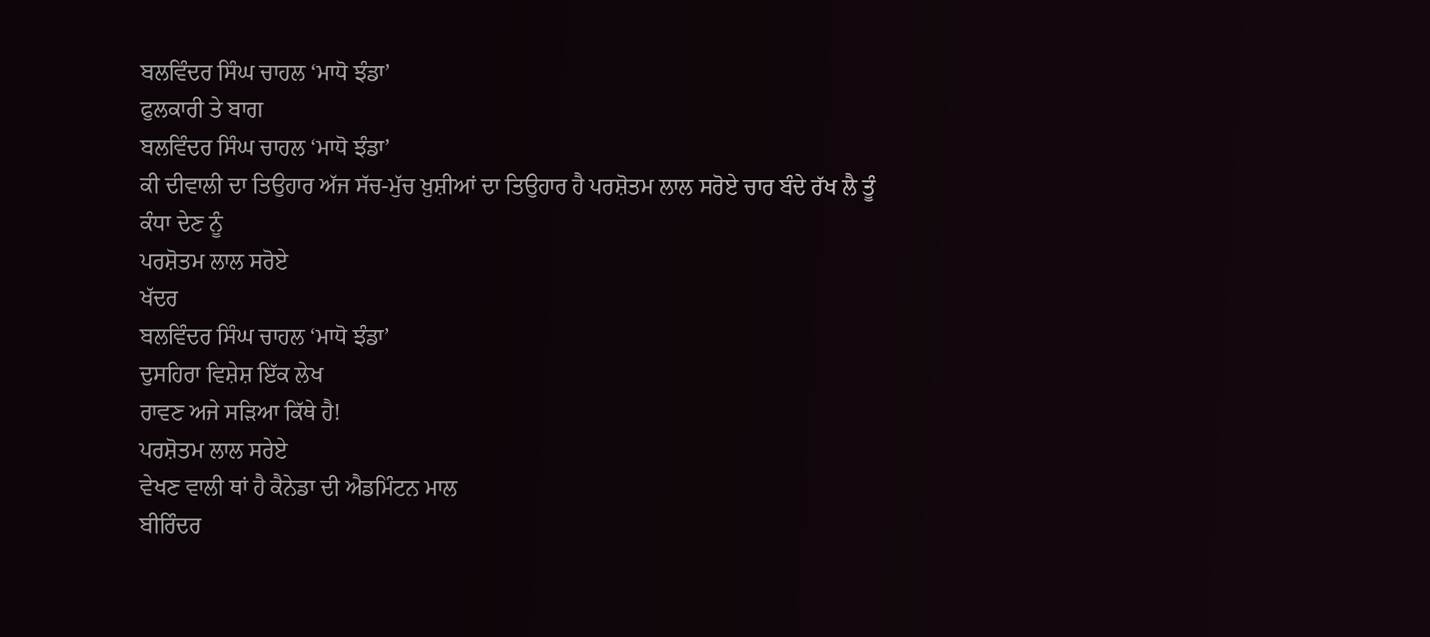ਬਲਵਿੰਦਰ ਸਿੰਘ ਚਾਹਲ ‘ਮਾਧੋ ਝੰਡਾ’
ਫੁਲਕਾਰੀ ਤੇ ਬਾਗ
ਬਲਵਿੰਦਰ ਸਿੰਘ ਚਾਹਲ ‘ਮਾਧੋ ਝੰਡਾ’
ਕੀ ਦੀਵਾਲੀ ਦਾ ਤਿਉਹਾਰ ਅੱਜ ਸੱਚ-ਮੁੱਚ ਖ਼ੁਸ਼ੀਆਂ ਦਾ ਤਿਉਹਾਰ ਹੈ ਪਰਸ਼ੋਤਮ ਲਾਲ ਸਰੋਏ ਚਾਰ ਬੰਦੇ ਰੱਖ ਲੈ ਤੂੰ ਕੰਧਾ ਦੇਣ ਨੂੰ
ਪਰਸ਼ੋਤਮ ਲਾਲ ਸਰੋਏ
ਖੱਦਰ
ਬਲਵਿੰਦਰ ਸਿੰਘ ਚਾਹਲ ‘ਮਾਧੋ ਝੰਡਾ’
ਦੁਸਹਿਰਾ ਵਿਸ਼ੇਸ਼ ਇੱਕ ਲੇਖ
ਰਾਵਣ ਅਜੇ ਸੜਿਆ ਕਿੱਥੇ ਹੈ!
ਪਰਸ਼ੋਤਮ ਲਾਲ ਸਰੇਏ
ਵੇਖਣ ਵਾਲੀ ਥਾਂ ਹੈ ਕੈਨੇਡਾ ਦੀ ਐਡਮਿੰਟਨ ਮਾਲ
ਬੀਰਿੰਦਰ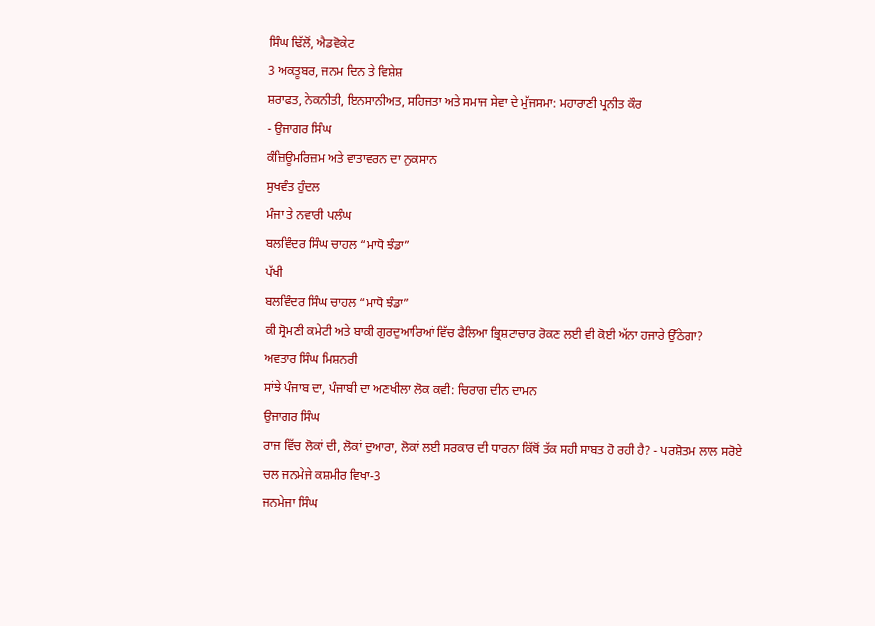ਸਿੰਘ ਢਿੱਲੋਂ, ਐਡਵੋਕੇਟ
3 ਅਕਤੂਬਰ, ਜਨਮ ਦਿਨ ਤੇ ਵਿਸ਼ੇਸ਼
ਸ਼ਰਾਫਤ, ਨੇਕਨੀਤੀ, ਇਨਸਾਨੀਅਤ, ਸਹਿਜਤਾ ਅਤੇ ਸਮਾਜ ਸੇਵਾ ਦੇ ਮੁੱਜਸਮਾ: ਮਹਾਰਾਣੀ ਪ੍ਰਨੀਤ ਕੌਰ
- ਉਜਾਗਰ ਸਿੰਘ
ਕੰਜ਼ਿਊਮਰਿਜ਼ਮ ਅਤੇ ਵਾਤਾਵਰਨ ਦਾ ਨੁਕਸਾਨ
ਸੁਖਵੰਤ ਹੁੰਦਲ
ਮੰਜਾ ਤੇ ਨਵਾਰੀ ਪਲੰਘ
ਬਲਵਿੰਦਰ ਸਿੰਘ ਚਾਹਲ “ਮਾਧੋ ਝੰਡਾ”
ਪੱਖੀ
ਬਲਵਿੰਦਰ ਸਿੰਘ ਚਾਹਲ “ਮਾਧੋ ਝੰਡਾ”
ਕੀ ਸ੍ਰੋਮਣੀ ਕਮੇਟੀ ਅਤੇ ਬਾਕੀ ਗੁਰਦੁਆਰਿਆਂ ਵਿੱਚ ਫੈਲਿਆ ਭ੍ਰਿਸ਼ਟਾਚਾਰ ਰੋਕਣ ਲਈ ਵੀ ਕੋਈ ਅੱਨਾ ਹਜਾਰੇ ਉੱਠੇਗਾ?
ਅਵਤਾਰ ਸਿੰਘ ਮਿਸ਼ਨਰੀ
ਸਾਂਝੇ ਪੰਜਾਬ ਦਾ, ਪੰਜਾਬੀ ਦਾ ਅਣਖੀਲਾ ਲੋਕ ਕਵੀ: ਚਿਰਾਗ ਦੀਨ ਦਾਮਨ
ਉਜਾਗਰ ਸਿੰਘ
ਰਾਜ ਵਿੱਚ ਲੋਕਾਂ ਦੀ, ਲੋਕਾਂ ਦੁਆਰਾ, ਲੋਕਾਂ ਲਈ ਸਰਕਾਰ ਦੀ ਧਾਰਨਾ ਕਿੱਥੋਂ ਤੱਕ ਸਹੀ ਸਾਬਤ ਹੋ ਰਹੀ ਹੈ? - ਪਰਸ਼ੋਤਮ ਲਾਲ ਸਰੋਏ
ਚਲ ਜਨਮੇਜੇ ਕਸ਼ਮੀਰ ਵਿਖਾ-3
ਜਨਮੇਜਾ ਸਿੰਘ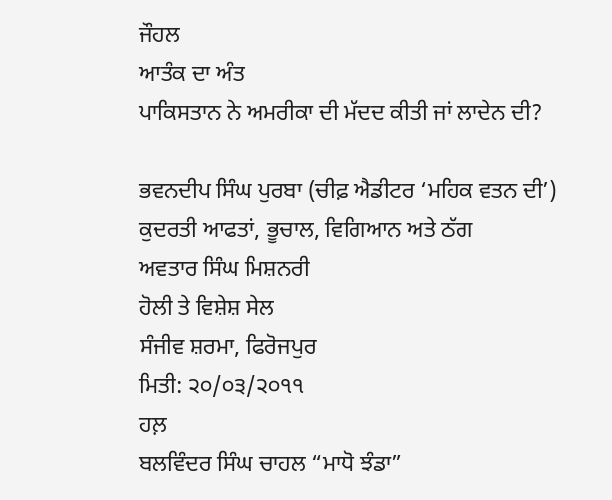ਜੌਹਲ
ਆਤੰਕ ਦਾ ਅੰਤ
ਪਾਕਿਸਤਾਨ ਨੇ ਅਮਰੀਕਾ ਦੀ ਮੱਦਦ ਕੀਤੀ ਜਾਂ ਲਾਦੇਨ ਦੀ?

ਭਵਨਦੀਪ ਸਿੰਘ ਪੁਰਬਾ (ਚੀਫ਼ ਐਡੀਟਰ ‘ਮਹਿਕ ਵਤਨ ਦੀ’)
ਕੁਦਰਤੀ ਆਫਤਾਂ, ਭੂਚਾਲ, ਵਿਗਿਆਨ ਅਤੇ ਠੱਗ
ਅਵਤਾਰ ਸਿੰਘ ਮਿਸ਼ਨਰੀ
ਹੋਲੀ ਤੇ ਵਿਸ਼ੇਸ਼ ਸੇਲ
ਸੰਜੀਵ ਸ਼ਰਮਾ, ਫਿਰੋਜਪੁਰ
ਮਿਤੀ: ੨੦/੦੩/੨੦੧੧
ਹਲ਼
ਬਲਵਿੰਦਰ ਸਿੰਘ ਚਾਹਲ “ਮਾਧੋ ਝੰਡਾ”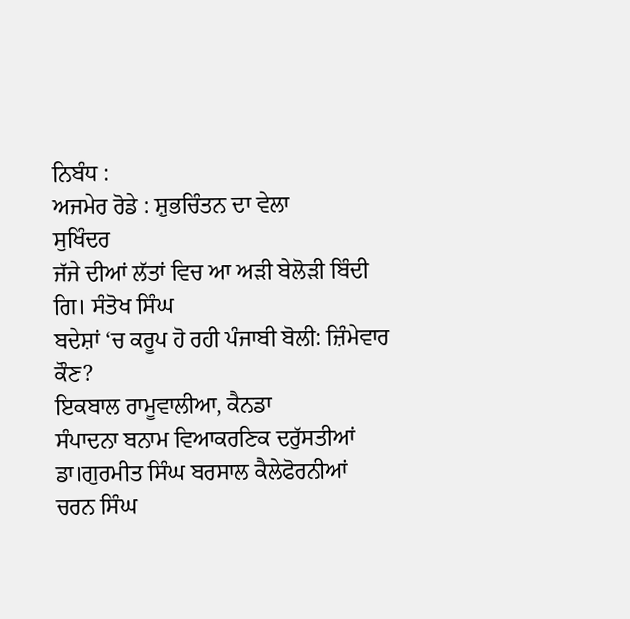ਨਿਬੰਧ :
ਅਜਮੇਰ ਰੋਡੇ : ਸ਼ੁਭਚਿੰਤਨ ਦਾ ਵੇਲਾ
ਸੁਖਿੰਦਰ
ਜੱਜੇ ਦੀਆਂ ਲੱਤਾਂ ਵਿਚ ਆ ਅੜੀ ਬੇਲੋੜੀ ਬਿੰਦੀ
ਗਿ। ਸੰਤੋਖ ਸਿੰਘ
ਬਦੇਸ਼ਾਂ ‘ਚ ਕਰੂਪ ਹੋ ਰਹੀ ਪੰਜਾਬੀ ਬੋਲੀ: ਜ਼ਿੰਮੇਵਾਰ ਕੌਣ?
ਇਕਬਾਲ ਰਾਮੂਵਾਲੀਆ, ਕੈਨਡਾ
ਸੰਪਾਦਨਾ ਬਨਾਮ ਵਿਆਕਰਣਿਕ ਦਰੁੱਸਤੀਆਂ
ਡਾ।ਗੁਰਮੀਤ ਸਿੰਘ ਬਰਸਾਲ ਕੈਲੇਫੋਰਨੀਆਂ
ਚਰਨ ਸਿੰਘ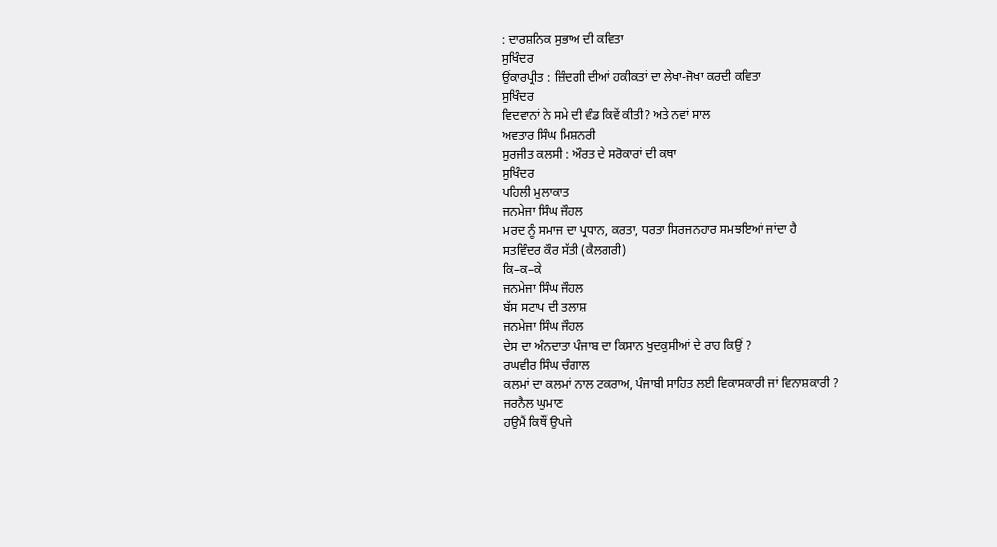: ਦਾਰਸ਼ਨਿਕ ਸੁਭਾਅ ਦੀ ਕਵਿਤਾ
ਸੁਖਿੰਦਰ
ਉਂਕਾਰਪ੍ਰੀਤ : ਜ਼ਿੰਦਗੀ ਦੀਆਂ ਹਕੀਕਤਾਂ ਦਾ ਲੇਖਾ-ਜੋਖਾ ਕਰਦੀ ਕਵਿਤਾ
ਸੁਖਿੰਦਰ
ਵਿਦਵਾਨਾਂ ਨੇ ਸਮੇ ਦੀ ਵੰਡ ਕਿਵੇਂ ਕੀਤੀ? ਅਤੇ ਨਵਾਂ ਸਾਲ
ਅਵਤਾਰ ਸਿੰਘ ਮਿਸ਼ਨਰੀ
ਸੁਰਜੀਤ ਕਲਸੀ : ਔਰਤ ਦੇ ਸਰੋਕਾਰਾਂ ਦੀ ਕਥਾ
ਸੁਖਿੰਦਰ
ਪਹਿਲੀ ਮੁਲਾਕਾਤ
ਜਨਮੇਜਾ ਸਿੰਘ ਜੌਹਲ
ਮਰਦ ਨੂੰ ਸਮਾਜ ਦਾ ਪ੍ਰਧਾਨ, ਕਰਤਾ, ਧਰਤਾ ਸਿਰਜਨਹਾਰ ਸਮਝਇਆਂ ਜਾਂਦਾ ਹੈ
ਸਤਵਿੰਦਰ ਕੌਰ ਸੱਤੀ (ਕੈਲਗਰੀ)
ਕਿ–ਕ–ਕੇ
ਜਨਮੇਜਾ ਸਿੰਘ ਜੌਹਲ
ਬੱਸ ਸਟਾਪ ਦੀ ਤਲਾਸ਼
ਜਨਮੇਜਾ ਸਿੰਘ ਜੌਹਲ
ਦੇਸ ਦਾ ਅੰਨਦਾਤਾ ਪੰਜਾਬ ਦਾ ਕਿਸਾਨ ਖੁਦਕੁਸੀਆਂ ਦੇ ਰਾਹ ਕਿਉਂ ?
ਰਘਵੀਰ ਸਿੰਘ ਚੰਗਾਲ
ਕਲਮਾਂ ਦਾ ਕਲਮਾਂ ਨਾਲ ਟਕਰਾਅ, ਪੰਜਾਬੀ ਸਾਹਿਤ ਲਈ ਵਿਕਾਸਕਾਰੀ ਜਾਂ ਵਿਨਾਸ਼ਕਾਰੀ ?
ਜਰਨੈਲ ਘੁਮਾਣ
ਹਉਮੈਂ ਕਿਥੌਂ ਉਪਜੇ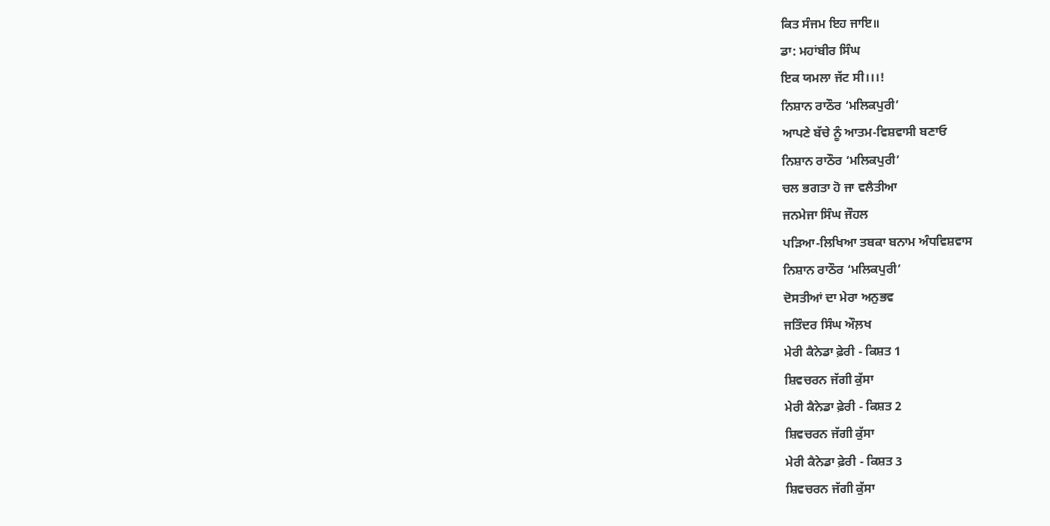ਕਿਤ ਸੰਜਮ ਇਹ ਜਾਇ॥
ਡਾ: ਮਹਾਂਬੀਰ ਸਿੰਘ
ਇਕ ਯਮਲਾ ਜੱਟ ਸੀ।।।!
ਨਿਸ਼ਾਨ ਰਾਠੌਰ ‘ਮਲਿਕਪੁਰੀ’
ਆਪਣੇ ਬੱਚੇ ਨੂੰ ਆਤਮ-ਵਿਸ਼ਵਾਸੀ ਬਣਾਓ
ਨਿਸ਼ਾਨ ਰਾਠੌਰ ‘ਮਲਿਕਪੁਰੀ’
ਚਲ ਭਗਤਾ ਹੋ ਜਾ ਵਲੈਤੀਆ
ਜਨਮੇਜਾ ਸਿੰਘ ਜੌਹਲ
ਪੜਿਆ-ਲਿਖਿਆ ਤਬਕਾ ਬਨਾਮ ਅੰਧਵਿਸ਼ਵਾਸ
ਨਿਸ਼ਾਨ ਰਾਠੌਰ ‘ਮਲਿਕਪੁਰੀ’
ਦੋਸਤੀਆਂ ਦਾ ਮੇਰਾ ਅਨੁਭਵ
ਜਤਿੰਦਰ ਸਿੰਘ ਔਲ਼ਖ
ਮੇਰੀ ਕੈਨੇਡਾ ਫ਼ੇਰੀ - ਕਿਸ਼ਤ 1
ਸ਼ਿਵਚਰਨ ਜੱਗੀ ਕੁੱਸਾ
ਮੇਰੀ ਕੈਨੇਡਾ ਫ਼ੇਰੀ - ਕਿਸ਼ਤ 2
ਸ਼ਿਵਚਰਨ ਜੱਗੀ ਕੁੱਸਾ
ਮੇਰੀ ਕੈਨੇਡਾ ਫ਼ੇਰੀ - ਕਿਸ਼ਤ 3
ਸ਼ਿਵਚਰਨ ਜੱਗੀ ਕੁੱਸਾ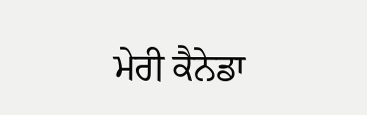ਮੇਰੀ ਕੈਨੇਡਾ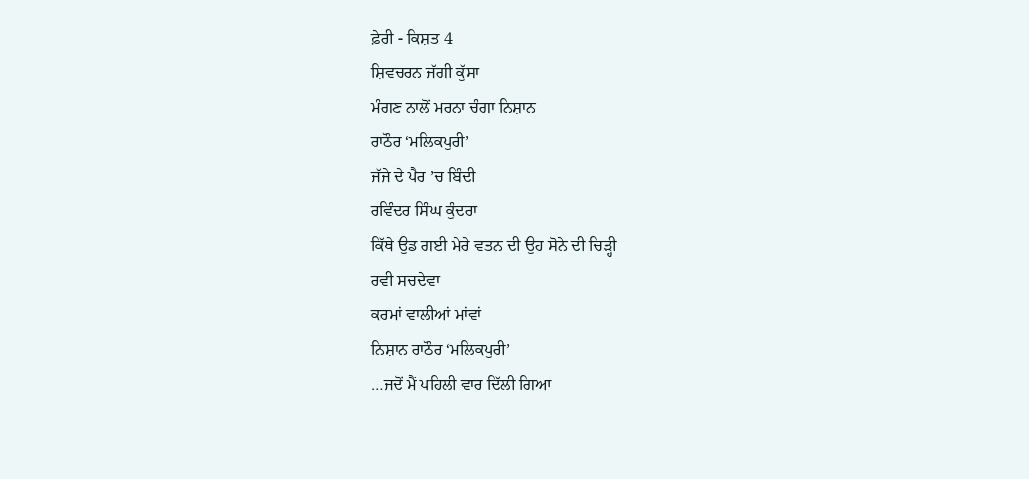ਫ਼ੇਰੀ - ਕਿਸ਼ਤ 4
ਸ਼ਿਵਚਰਨ ਜੱਗੀ ਕੁੱਸਾ
ਮੰਗਣ ਨਾਲੋਂ ਮਰਨਾ ਚੰਗਾ ਨਿਸ਼ਾਨ
ਰਾਠੌਰ ‘ਮਲਿਕਪੁਰੀ’
ਜੱਜੇ ਦੇ ਪੈਰ ’ਚ ਬਿੰਦੀ
ਰਵਿੰਦਰ ਸਿੰਘ ਕੁੰਦਰਾ
ਕਿੱਥੇ ਉਡ ਗਈ ਮੇਰੇ ਵਤਨ ਦੀ ਉਹ ਸੋਨੇ ਦੀ ਚਿੜ੍ਹੀ
ਰਵੀ ਸਚਦੇਵਾ
ਕਰਮਾਂ ਵਾਲੀਆਂ ਮਾਂਵਾਂ
ਨਿਸ਼ਾਨ ਰਾਠੌਰ ‘ਮਲਿਕਪੁਰੀ’
…ਜਦੋਂ ਮੈਂ ਪਹਿਲੀ ਵਾਰ ਦਿੱਲੀ ਗਿਆ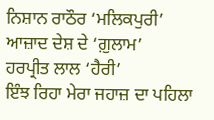ਨਿਸ਼ਾਨ ਰਾਠੌਰ ‘ਮਲਿਕਪੁਰੀ’
ਆਜ਼ਾਦ ਦੇਸ਼ ਦੇ ‘ਗ਼ੁਲਾਮ’
ਹਰਪ੍ਰੀਤ ਲਾਲ ‘ਹੈਰੀ’
ਇੰਝ ਰਿਹਾ ਮੇਰਾ ਜਹਾਜ਼ ਦਾ ਪਹਿਲਾ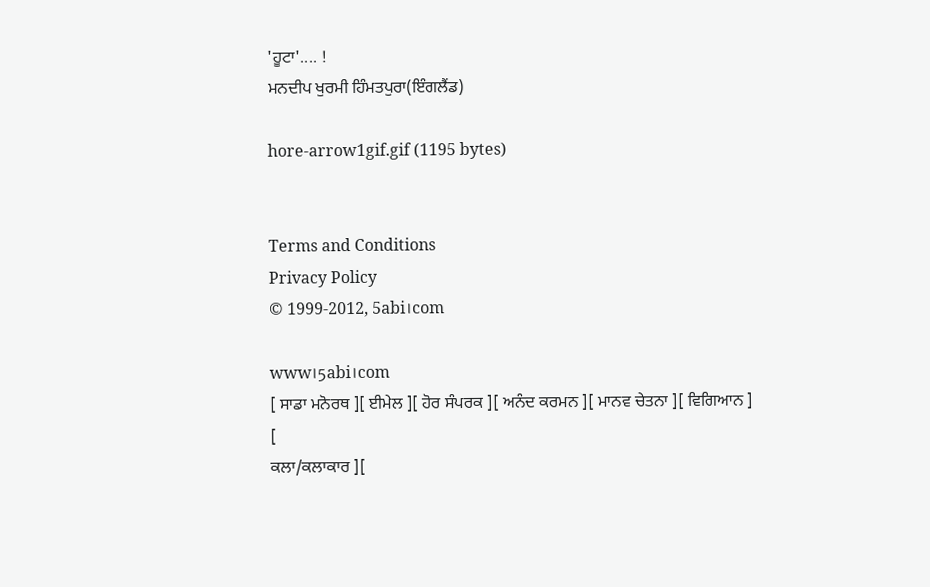'ਹੂਟਾ'.... !
ਮਨਦੀਪ ਖੁਰਮੀ ਹਿੰਮਤਪੁਰਾ(ਇੰਗਲੈਂਡ)

hore-arrow1gif.gif (1195 bytes)


Terms and Conditions
Privacy Policy
© 1999-2012, 5abi।com

www।5abi।com
[ ਸਾਡਾ ਮਨੋਰਥ ][ ਈਮੇਲ ][ ਹੋਰ ਸੰਪਰਕ ][ ਅਨੰਦ ਕਰਮਨ ][ ਮਾਨਵ ਚੇਤਨਾ ][ ਵਿਗਿਆਨ ]
[
ਕਲਾ/ਕਲਾਕਾਰ ][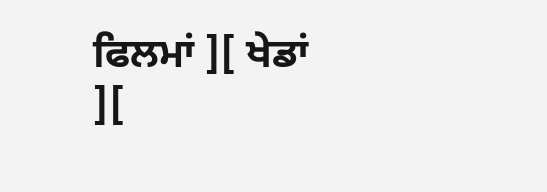ਫਿਲਮਾਂ ][ ਖੇਡਾਂ ][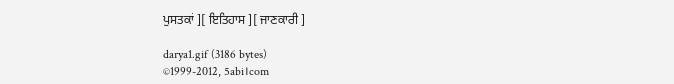ਪੁਸਤਕਾਂ ][ ਇਤਿਹਾਸ ][ ਜਾਣਕਾਰੀ ]

darya1.gif (3186 bytes)
©1999-2012, 5abi।com